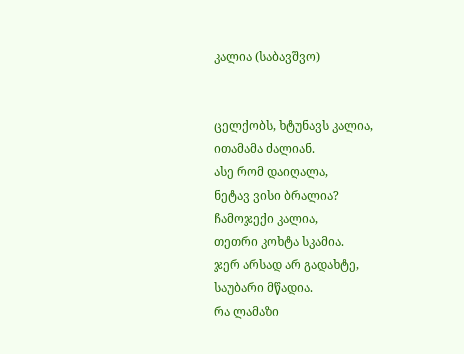კალია (საბავშვო)


ცელქობს, ხტუნავს კალია,
ითამამა ძალიან.
ასე რომ დაიღალა,
ნეტავ ვისი ბრალია?
ჩამოჯექი კალია,
თეთრი კოხტა სკამია.
ჯერ არსად არ გადახტე,
საუბარი მწადია.
რა ლამაზი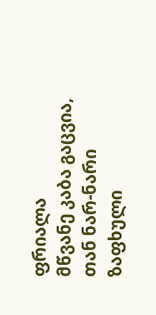ფრიალა
მწვანე კაბა გაცვია,
თან ნარ-ნარი ზაფხული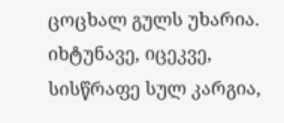ცოცხალ გულს უხარია.
იხტუნავე, იცეკვე,
სისწრაფე სულ კარგია,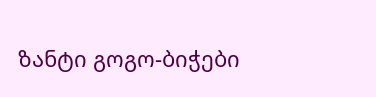ზანტი გოგო-ბიჭები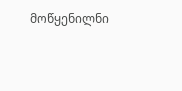მოწყენილნი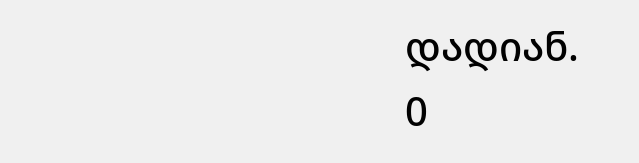დადიან.
0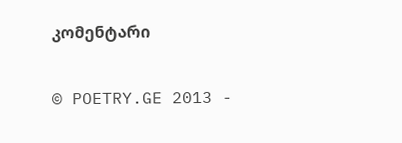კომენტარი

© POETRY.GE 2013 -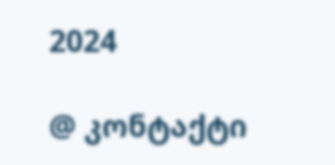2024

@ კონტაქტი